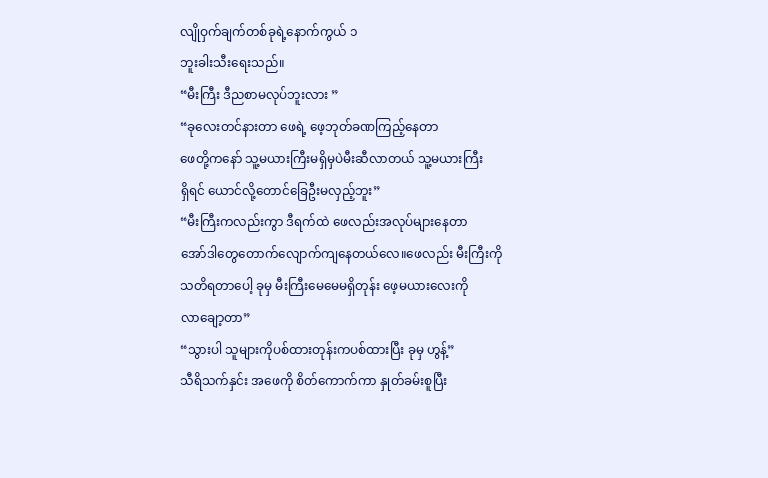လျိုဝှက်ချက်တစ်ခုရဲ့နောက်ကွယ် ၁
ဘူးခါးသီးရေးသည်။
“မီးကြီး ဒီညစာမလုပ်ဘူးလား ”
“ခုလေးတင်နားတာ ဖေရဲ့ ဖေ့ဘုတ်ခဏကြည့်နေတာ
ဖေတို့ကနော် သူ့မယားကြီးမရှိမှပဲမီးဆီလာတယ် သူ့မယားကြီး
ရှိရင် ယောင်လို့တောင်ခြေဦးမလှည့်ဘူး”
“မီးကြီးကလည်းကွာ ဒီရက်ထဲ ဖေလည်းအလုပ်များနေတာ
အော်ဒါတွေတောက်လျောက်ကျနေတယ်လေ။ဖေလည်း မီးကြီးကို
သတိရတာပေါ့ ခုမှ မီးကြီးမေမေမရှိတုန်း ဖေ့မယားလေးကို
လာချော့တာ”
“သွားပါ သူများကိုပစ်ထားတုန်းကပစ်ထားပြီး ခုမှ ဟွန့်”
သီရိသက်နှင်း အဖေကို စိတ်ကောက်ကာ နှုတ်ခမ်းစူပြီး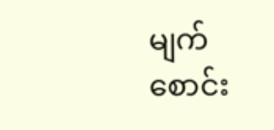မျက်စောင်း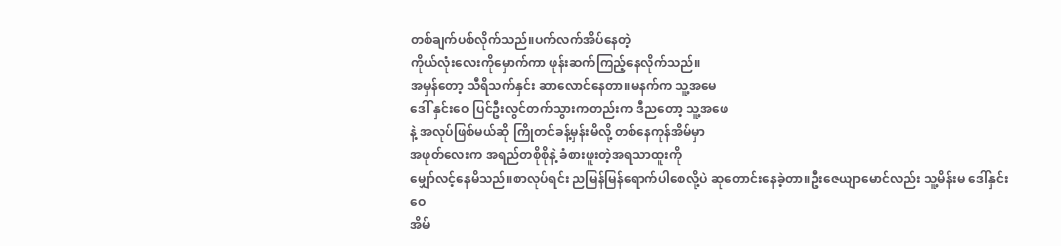တစ်ချက်ပစ်လိုက်သည်။ပက်လက်အိပ်နေတဲ့
ကိုယ်လုံးလေးကိုမှောက်ကာ ဖုန်းဆက်ကြည့်နေလိုက်သည်။
အမှန်တော့ သီရိသက်နှင်း ဆာလောင်နေတာ။မနက်က သူ့အမေ
ဒေါ် နှင်းဝေ ပြင်ဦးလွင်တက်သွားကတည်းက ဒီညတော့ သူ့အဖေ
နဲ့ အလုပ်ဖြစ်မယ်ဆို ကြိုတင်ခန့်မှန်းမိလို့ တစ်နေကုန်အိမ်မှာ
အဖုတ်လေးက အရည်တစိုစိုနဲ့ ခံစားဖူးတဲ့အရသာထူးကို
မျှော်လင့်နေမိသည်။စာလုပ်ရင်း ညမြန်မြန်ရောက်ပါစေလို့ပဲ ဆုတောင်းနေခဲ့တာ။ဦးဇေယျာမောင်လည်း သူ့မိန်းမ ဒေါ်နှင်းဝေ
အိမ်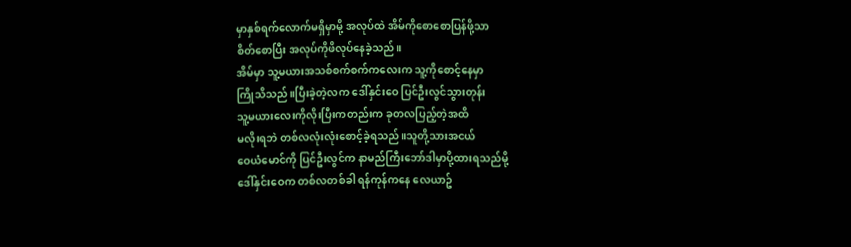မှာနှစ်ရက်လောက်မရှိမှာမို့ အလုပ်ထဲ အိမ်ကိုစောစောပြန်ဖို့သာ
စိတ်စောပြီး အလုပ်ကိုဖိလုပ်နေခဲ့သည်။
အိမ်မှာ သူ့မယားအသစ်စက်စက်ကလေးက သူ့ကိုစောင့်နေမှာ
ကြိုသိသည်။ပြီးခဲ့တဲ့လက ဒေါ်နှင်းဝေ ပြင်ဦးလွင်သွားတုန်း
သူ့မယားလေးကိုလိုးပြီးကတည်းက ခုတလပြည့်တဲ့အထိ
မလိုးရဘဲ တစ်လလုံးလုံးစောင့်ခဲ့ရသည်။သူတို့သားအငယ်
ဝေယံမောင်ကို ပြင်ဦးလွင်က နာမည်ကြီးဘော်ဒါမှာပို့ထားရသည်မို့
ဒေါ်နှင်းဝေက တစ်လတစ်ခါ ရန်ကုန်ကနေ လေယာဥ်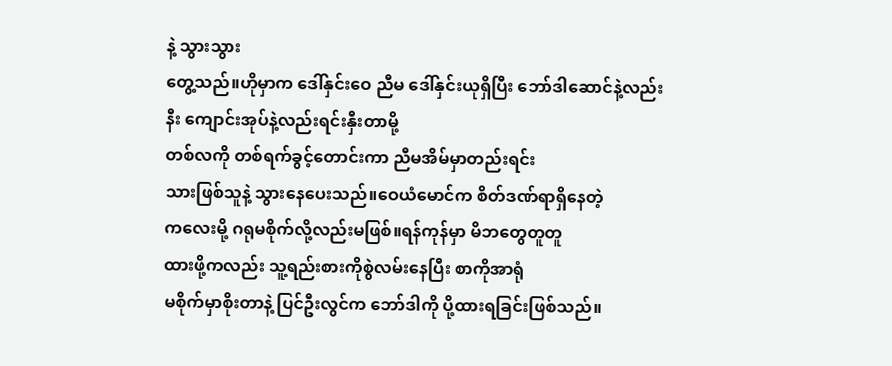နဲ့ သွားသွား
တွေ့သည်။ဟိုမှာက ဒေါ်နှင်းဝေ ညီမ ဒေါ်နှင်းယုရှိပြီး ဘော်ဒါဆောင်နဲ့လည်းနီး ကျောင်းအုပ်နဲ့လည်းရင်းနှီးတာမို့
တစ်လကို တစ်ရက်ခွင့်တောင်းကာ ညီမအိမ်မှာတည်းရင်း
သားဖြစ်သူနဲ့ သွားနေပေးသည်။ဝေယံမောင်က စိတ်ဒဏ်ရာရှိနေတဲ့
ကလေးမို့ ဂရုမစိုက်လို့လည်းမဖြစ်။ရန်ကုန်မှာ မိဘတွေတူတူ
ထားဖို့ကလည်း သူ့ရည်းစားကိုစွဲလမ်းနေပြီး စာကိုအာရုံ
မစိုက်မှာစိုးတာနဲ့ ပြင်ဦးလွင်က ဘော်ဒါကို ပို့ထားရခြင်းဖြစ်သည်။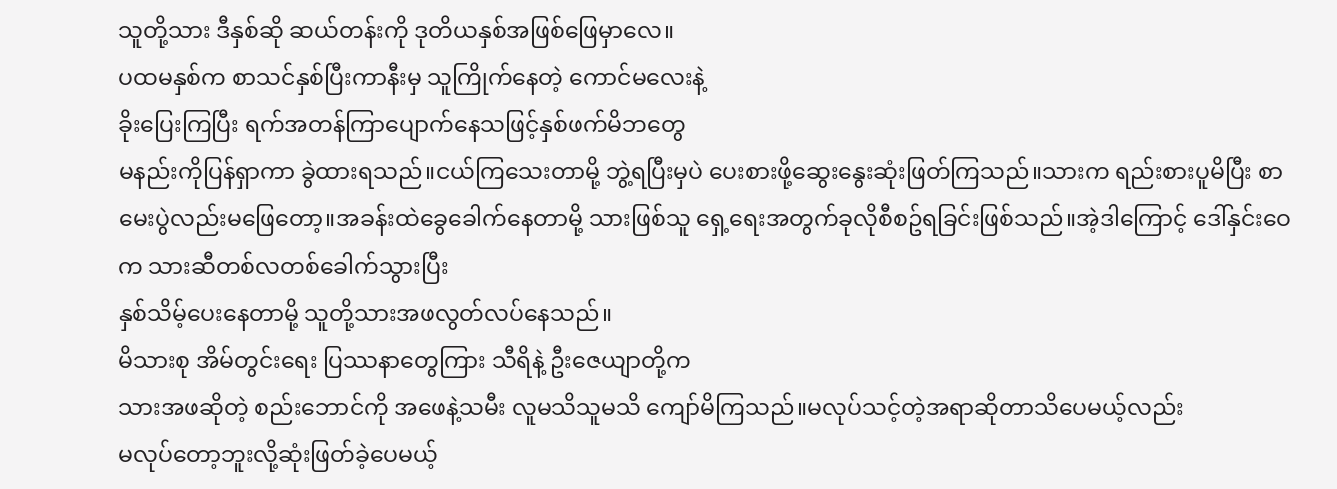သူတို့သား ဒီနှစ်ဆို ဆယ်တန်းကို ဒုတိယနှစ်အဖြစ်ဖြေမှာလေ။
ပထမနှစ်က စာသင်နှစ်ပြီးကာနီးမှ သူကြိုက်နေတဲ့ ကောင်မလေးနဲ့
ခိုးပြေးကြပြီး ရက်အတန်ကြာပျောက်နေသဖြင့်နှစ်ဖက်မိဘတွေ
မနည်းကိုပြန်ရှာကာ ခွဲထားရသည်။ငယ်ကြသေးတာမို့ ဘွဲ့ရပြီးမှပဲ ပေးစားဖို့ဆွေးနွေးဆုံးဖြတ်ကြသည်။သားက ရည်းစားပူမိပြီး စာမေးပွဲလည်းမဖြေတော့။အခန်းထဲခွေခေါက်နေတာမို့ သားဖြစ်သူ ရှေ့ရေးအတွက်ခုလိုစီစဥ်ရခြင်းဖြစ်သည်။အဲ့ဒါကြောင့် ဒေါ်နှင်းဝေက သားဆီတစ်လတစ်ခေါက်သွားပြီး
နှစ်သိမ့်ပေးနေတာမို့ သူတို့သားအဖလွတ်လပ်နေသည်။
မိသားစု အိမ်တွင်းရေး ပြဿနာတွေကြား သီရိနဲ့ ဦးဇေယျာတို့က
သားအဖဆိုတဲ့ စည်းဘောင်ကို အဖေနဲ့သမီး လူမသိသူမသိ ကျော်မိကြသည်။မလုပ်သင့်တဲ့အရာဆိုတာသိပေမယ့်လည်း
မလုပ်တော့ဘူးလို့ဆုံးဖြတ်ခဲ့ပေမယ့်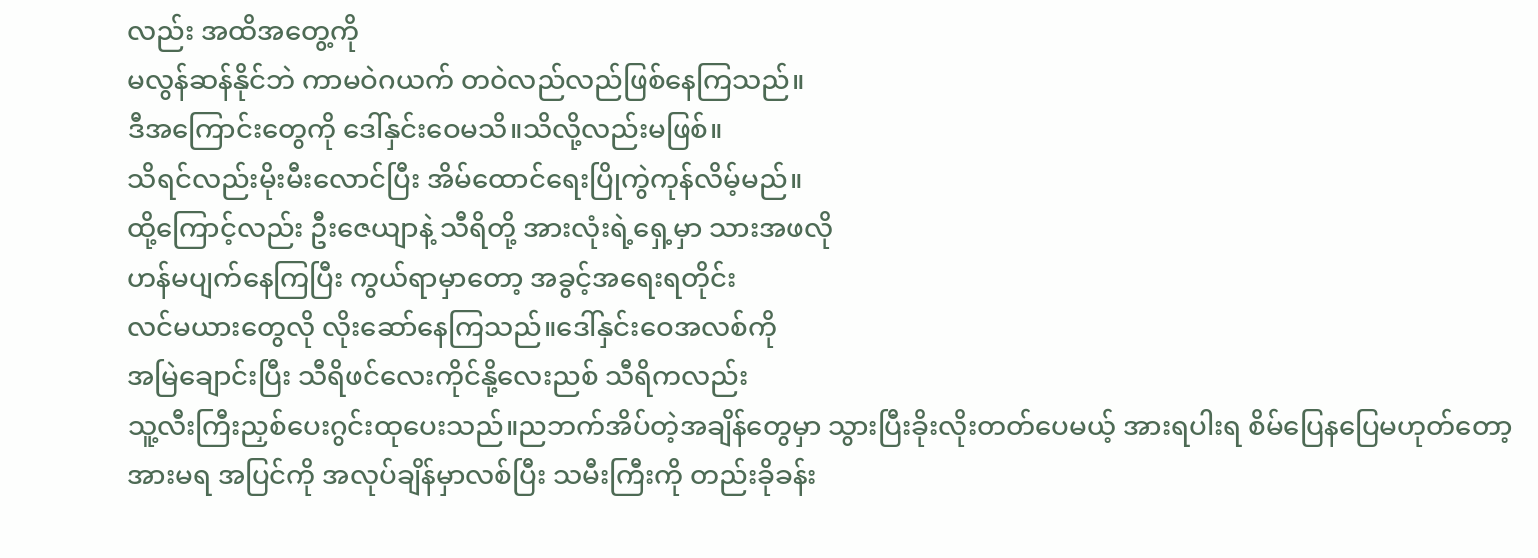လည်း အထိအတွေ့ကို
မလွန်ဆန်နိုင်ဘဲ ကာမဝဲဂယက် တဝဲလည်လည်ဖြစ်နေကြသည်။
ဒီအကြောင်းတွေကို ဒေါ်နှင်းဝေမသိ။သိလို့လည်းမဖြစ်။
သိရင်လည်းမိုးမီးလောင်ပြီး အိမ်ထောင်ရေးပြိုကွဲကုန်လိမ့်မည်။
ထို့ကြောင့်လည်း ဦးဇေယျာနဲ့ သီရိတို့ အားလုံးရဲ့ရှေ့မှာ သားအဖလို
ဟန်မပျက်နေကြပြီး ကွယ်ရာမှာတော့ အခွင့်အရေးရတိုင်း
လင်မယားတွေလို လိုးဆော်နေကြသည်။ဒေါ်နှင်းဝေအလစ်ကို
အမြဲချောင်းပြီး သီရိဖင်လေးကိုင်နို့လေးညစ် သီရိကလည်း
သူ့လီးကြီးညှစ်ပေးဂွင်းထုပေးသည်။ညဘက်အိပ်တဲ့အချိန်တွေမှာ သွားပြီးခိုးလိုးတတ်ပေမယ့် အားရပါးရ စိမ်ပြေနပြေမဟုတ်တော့
အားမရ အပြင်ကို အလုပ်ချိန်မှာလစ်ပြီး သမီးကြီးကို တည်းခိုခန်း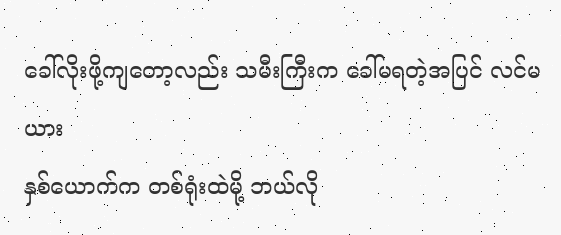ခေါ်လိုးဖို့ကျတော့လည်း သမီးကြီးက ခေါ်မရတဲ့အပြင် လင်မယား
နှစ်ယောက်က တစ်ရုံးထဲမို့ ဘယ်လို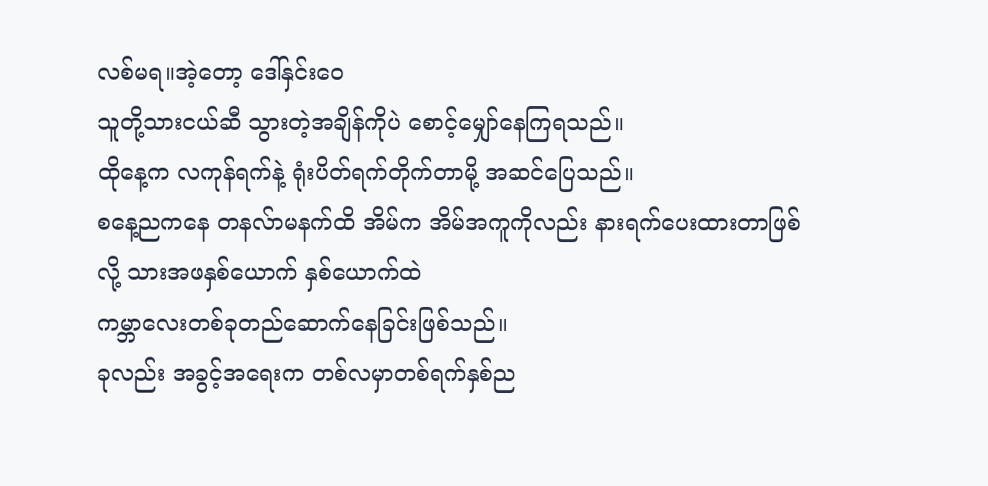လစ်မရ။အဲ့တော့ ဒေါ်နှင်းဝေ
သူတို့သားငယ်ဆီ သွားတဲ့အချိန်ကိုပဲ စောင့်မျှော်နေကြရသည်။
ထိုနေ့က လကုန်ရက်နဲ့ ရုံးပိတ်ရက်တိုက်တာမို့ အဆင်ပြေသည်။
စနေ့ညကနေ တနလ်ာမနက်ထိ အိမ်က အိမ်အကူကိုလည်း နားရက်ပေးထားတာဖြစ်လို့ သားအဖနှစ်ယောက် နှစ်ယောက်ထဲ
ကမ္ဘာလေးတစ်ခုတည်ဆောက်နေခြင်းဖြစ်သည်။
ခုလည်း အခွင့်အရေးက တစ်လမှာတစ်ရက်နှစ်ည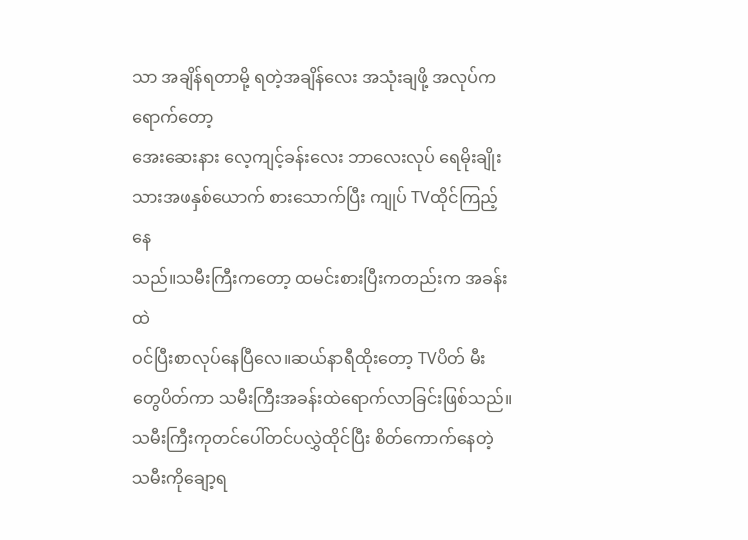သာ အချိန်ရတာမို့ ရတဲ့အချိန်လေး အသုံးချဖို့ အလုပ်ကရောက်တော့
အေးဆေးနား လေ့ကျင့်ခန်းလေး ဘာလေးလုပ် ရေမိုးချိုး
သားအဖနှစ်ယောက် စားသောက်ပြီး ကျုပ် TVထိုင်ကြည့်နေ
သည်။သမီးကြီးကတော့ ထမင်းစားပြီးကတည်းက အခန်းထဲ
ဝင်ပြီးစာလုပ်နေပြီလေ။ဆယ်နာရီထိုးတော့ TVပိတ် မီးတွေပိတ်ကာ သမီးကြီးအခန်းထဲရောက်လာခြင်းဖြစ်သည်။
သမီးကြီးကုတင်ပေါ်တင်ပလွှဲထိုင်ပြီး စိတ်ကောက်နေတဲ့
သမီးကိုချော့ရ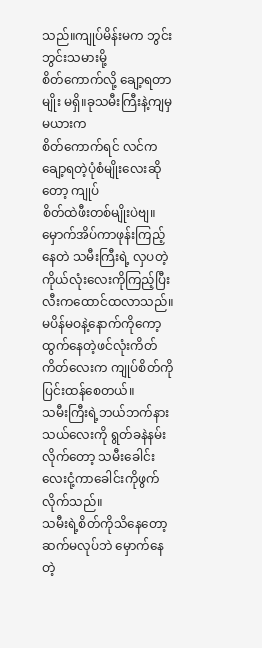သည်။ကျုပ်မိန်းမက ဘွင်းဘွင်းသမားမို့
စိတ်ကောက်လို့ ချော့ရတာမျိုး မရှိ။ခုသမီးကြီးနဲ့ကျမှ မယားက
စိတ်ကောက်ရင် လင်ကချော့ရတဲ့ပုံစံမျိုးလေးဆိုတော့ ကျုပ်
စိတ်ထဲဖီးတစ်မျိုးပဲဗျ။မှောက်အိပ်ကာဖုန်းကြည့်နေတဲ သမီးကြီးရဲ့ လှပတဲ့ကိုယ်လုံးလေးကိုကြည့်ပြီး လီးကထောင်ထလာသည်။မပိန်မဝနဲ့နောက်ကိုကော့ထွက်နေတဲ့ဖင်လုံးကိတ်ကိတ်လေးက ကျုပ်စိတ်ကိုပြင်းထန်စေတယ်။
သမီးကြီးရဲ့ဘယ်ဘက်နားသယ်လေးကို ရွတ်ခနဲနမ်းလိုက်တော့ သမီးခေါင်းလေးငုံ့ကာခေါင်းကိုဖွက်လိုက်သည်။
သမီးရဲ့စိတ်ကိုသိနေတော့ ဆက်မလုပ်ဘဲ မှောက်နေတဲ့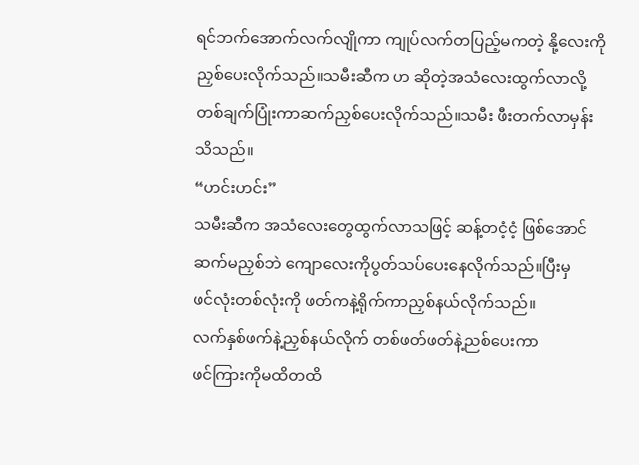ရင်ဘက်အောက်လက်လျိုကာ ကျုပ်လက်တပြည့်မကတဲ့ နို့လေးကို
ညှစ်ပေးလိုက်သည်။သမီးဆီက ဟ ဆိုတဲ့အသံလေးထွက်လာလို့
တစ်ချက်ပြုံးကာဆက်ညှစ်ပေးလိုက်သည်။သမီး ဖီးတက်လာမှန်း
သိသည်။
“ဟင်းဟင်း”
သမီးဆီက အသံလေးတွေထွက်လာသဖြင့် ဆန့်တငံ့ငံ့ ဖြစ်အောင်
ဆက်မညှစ်ဘဲ ကျောလေးကိုပွတ်သပ်ပေးနေလိုက်သည်။ပြီးမှ
ဖင်လုံးတစ်လုံးကို ဖတ်ကနဲ့ရိုက်ကာညှစ်နယ်လိုက်သည်။
လက်နှစ်ဖက်နဲ့ညှစ်နယ်လိုက် တစ်ဖတ်ဖတ်နဲ့ညစ်ပေးကာ
ဖင်ကြားကိုမထိတထိ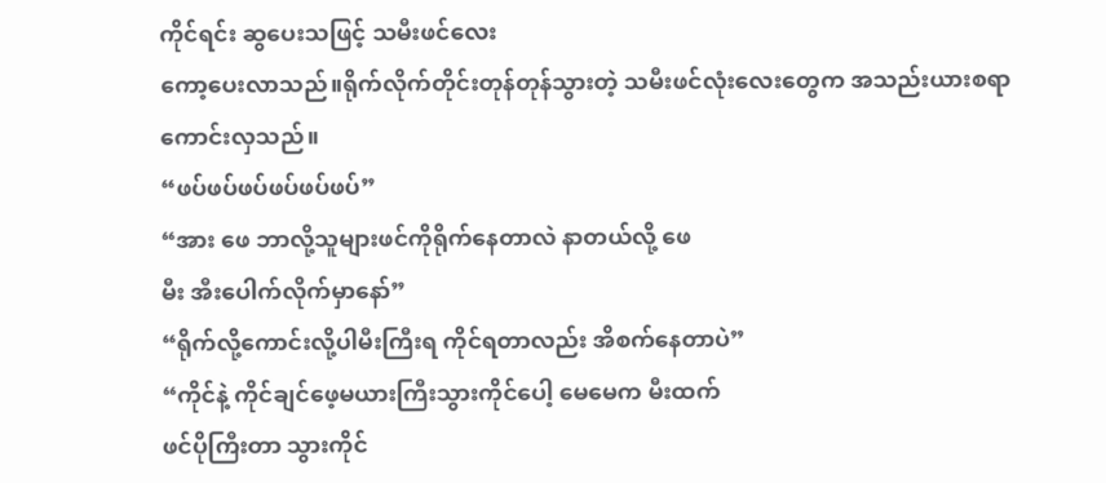ကိုင်ရင်း ဆွပေးသဖြင့် သမီးဖင်လေး
ကော့ပေးလာသည်။ရိုက်လိုက်တိုင်းတုန်တုန်သွားတဲ့ သမီးဖင်လုံးလေးတွေက အသည်းယားစရာကောင်းလှသည်။
“ဖပ်ဖပ်ဖပ်ဖပ်ဖပ်ဖပ်”
“အား ဖေ ဘာလို့သူများဖင်ကိုရိုက်နေတာလဲ နာတယ်လို့ ဖေ
မီး အီးပေါက်လိုက်မှာနော်”
“ရိုက်လို့ကောင်းလို့ပါမီးကြီးရ ကိုင်ရတာလည်း အိစက်နေတာပဲ”
“ကိုင်နဲ့ ကိုင်ချင်ဖေ့မယားကြီးသွားကိုင်ပေါ့ မေမေက မီးထက်
ဖင်ပိုကြီးတာ သွားကိုင်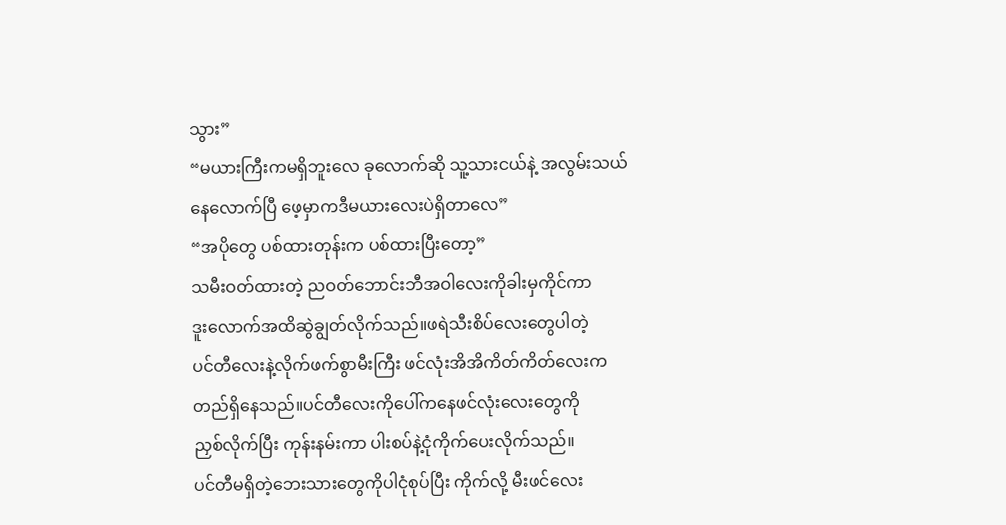သွား”
“မယားကြီးကမရှိဘူးလေ ခုလောက်ဆို သူ့သားငယ်နဲ့ အလွမ်းသယ်
နေလောက်ပြီ ဖေ့မှာကဒီမယားလေးပဲရှိတာလေ”
“အပိုတွေ ပစ်ထားတုန်းက ပစ်ထားပြီးတော့”
သမီးဝတ်ထားတဲ့ ညဝတ်ဘောင်းဘီအဝါလေးကိုခါးမှကိုင်ကာ
ဒူးလောက်အထိဆွဲချွတ်လိုက်သည်။ဖရဲသီးစိပ်လေးတွေပါတဲ့
ပင်တီလေးနဲ့လိုက်ဖက်စွာမီးကြီး ဖင်လုံးအိအိကိတ်ကိတ်လေးက
တည်ရှိနေသည်။ပင်တီလေးကိုပေါ်ကနေဖင်လုံးလေးတွေကို
ညှစ်လိုက်ပြီး ကုန်းနမ်းကာ ပါးစပ်နဲ့ငုံကိုက်ပေးလိုက်သည်။
ပင်တီမရှိတဲ့ဘေးသားတွေကိုပါငုံစုပ်ပြီး ကိုက်လို့ မီးဖင်လေး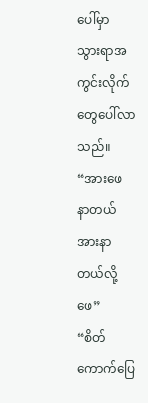ပေါ်မှာ
သွားရာအကွင်းလိုက်တွေပေါ်လာသည်။
“အားဖေ နာတယ် အားနာတယ်လို့ ဖေ”
“စိတ်ကောက်ပြေ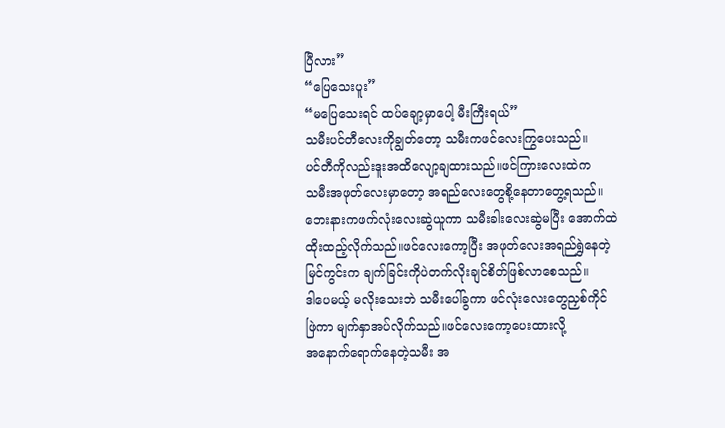ပြီလား”
“ပြေသေးပူး”
“မပြေသေးရင် ထပ်ချော့မှာပေါ့ မီးကြီးရယ်”
သမီးပင်တီလေးကိုချွတ်တော့ သမီးကဖင်လေးကြွပေးသည်။
ပင်တီကိုလည်းဒူးအထိလျော့ချထားသည်။ဖင်ကြားလေးထဲက
သမီးအဖုတ်လေးမှာတော့ အရည်လေးတွေစို့နေတာတွေ့ရသည်။
ဘေးနားကဖက်လုံးလေးဆွဲယူကာ သမီးခါးလေးဆွဲမပြီး အောက်ထဲ
ထိုးထည့်လိုက်သည်။ဖင်လေးကော့ပြီး အဖုတ်လေးအရည်ရွှဲနေတဲ့
မြင်ကွင်းက ချက်ခြင်းကိုပဲတက်လိုးချင်စိတ်ဖြစ်လာစေသည်။
ဒါပေမယ့် မလိုးသေးဘဲ သမီးပေါ်ခွကာ ဖင်လုံးလေးတွေညှစ်ကိုင်
ဖြဲကာ မျက်နှာအပ်လိုက်သည်။ဖင်လေးကော့ပေးထားလို့
အနောက်ရောက်နေတဲ့သမီး အ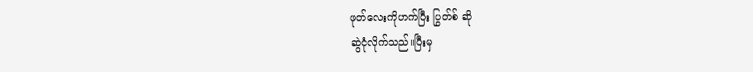ဖုတ်လေးကိုဟက်ပြီး ပြွတ်စ် ဆို
ဆွဲငုံလိုက်သည်။ပြီးမှ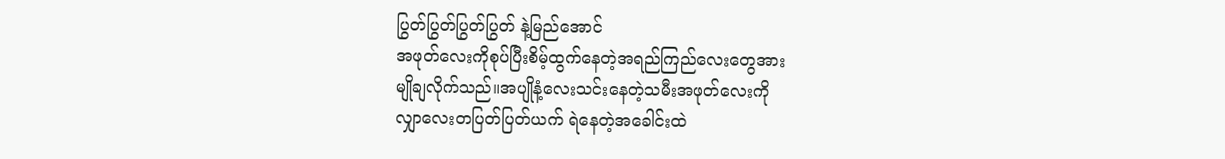ပြွတ်ပြွတ်ပြွတ်ပြွတ် နဲ့မြည်အောင်
အဖုတ်လေးကိုစုပ်ပြီးစိမ့်ထွက်နေတဲ့အရည်ကြည်လေးတွေအား
မျိုချလိုက်သည်။အပျိုနံ့လေးသင်းနေတဲ့သမီးအဖုတ်လေးကို
လျှာလေးတပြတ်ပြတ်ယက် ရဲနေတဲ့အခေါင်းထဲ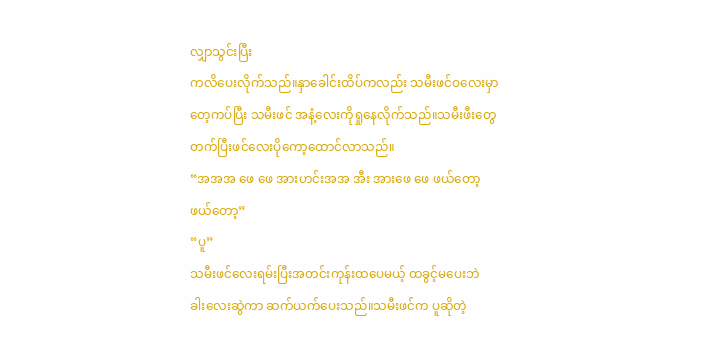လျှာသွင်းပြီး
ကလိပေးလိုက်သည်။နှာခေါင်းထိပ်ကလည်း သမီးဖင်ဝလေးမှာ
တေ့ကပ်ပြီး သမီးဖင် အနံ့လေးကိုရှုနေလိုက်သည်။သမီးဖီးတွေ
တက်ပြီးဖင်လေးပိုကော့ထောင်လာသည်။
“အအအ ဖေ ဖေ အားဟင်းအအ အီး အားဖေ ဖေ ဖယ်တော့
ဖယ်တော့”
“ပူ”
သမီးဖင်လေးရမ်းပြီးအတင်းကုန်းထပေမယ့် ထခွင့်မပေးဘဲ
ခါးလေးဆွဲကာ ဆက်ယက်ပေးသည်။သမီးဖင်က ပူဆိုတဲ့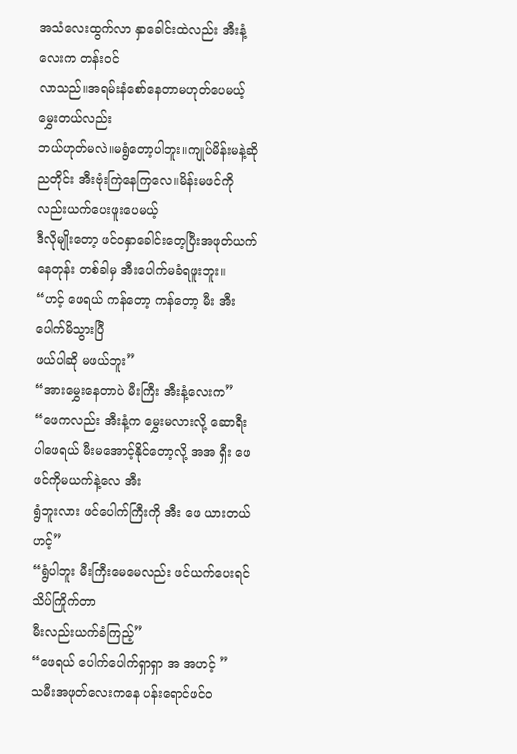အသံလေးထွက်လာ နှာခေါင်းထဲလည်း အီးနံ့လေးက တန်းဝင်
လာသည်။အရမ်းနံစော်နေတာမဟုတ်ပေမယ့် မွှေးတယ်လည်း
ဘယ်ဟုတ်မလဲ။မရွံတော့ပါဘူး။ကျုပ်မိန်းမနဲ့ဆို ညတိုင်း အီးဗုံးကြဲနေကြလေ။မိန်းမဖင်ကိုလည်းယက်ပေးဖူးပေမယ့်
ဒီလိုမျိုးတော့ ဖင်ဝနှာခေါင်းတေ့ပြီးအဖုတ်ယက်နေတုန်း တစ်ခါမှ အီးပေါက်မခံရဖူးဘူး။
“ဟင့် ဖေရယ် ကန်တော့ ကန်တော့ မီး အီးပေါက်မိသွားပြီ
ဖယ်ပါဆို မဖယ်ဘူး”
“အားမွှေးနေတာပဲ မီးကြီး အီးနံ့လေးက”
“ဖေကလည်း အီးနံ့က မွှေးမလားလို့ ဆောရီးပါဖေရယ် မီးမအောင့်နိုင်တော့လို့ အအ ရှီး ဖေ ဖင်ကိုမယက်နဲ့လေ အီး
ရွံဘူးလား ဖင်ပေါက်ကြီးကို အီး ဖေ ယားတယ် ဟင့်”
“ရွံပါဘူး မီးကြီးမေမေလည်း ဖင်ယက်ပေးရင် သိပ်ကြိုက်တာ
မီးလည်းယက်ခံကြည့်”
“ဖေရယ် ပေါက်ပေါက်ရှာရှာ အ အဟင့် ”
သမီးအဖုတ်လေးကနေ ပန်းရောင်ဖင်ဝ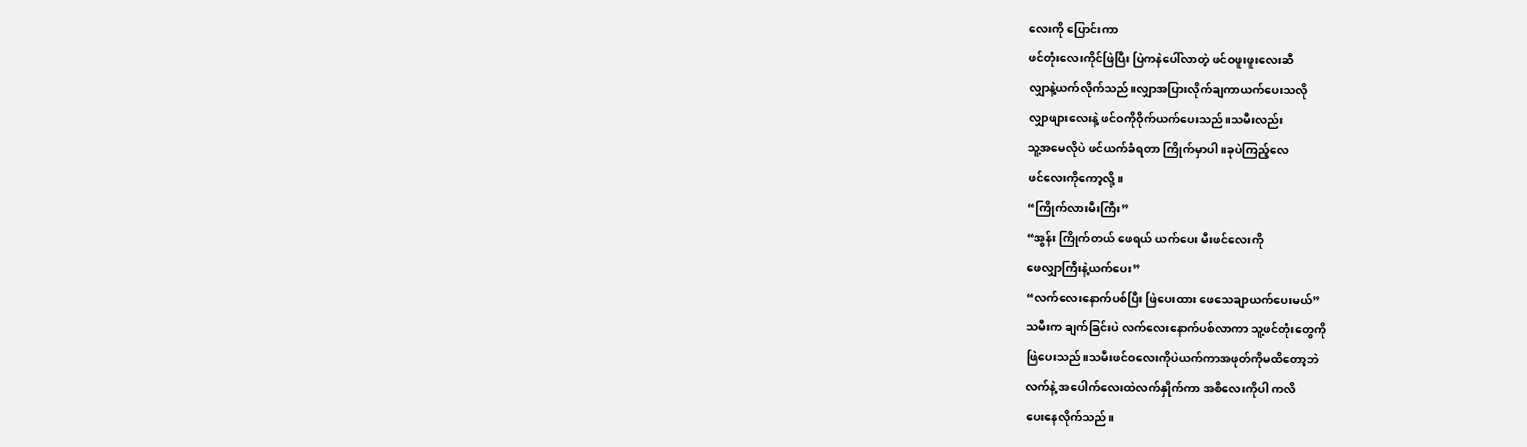လေးကို ပြောင်းကာ
ဖင်တုံးလေးကိုင်ဖြဲပြီး ပြဲကနဲပေါ်လာတဲ့ ဖင်ဝဖူးဖူးလေးဆီ
လျှာနဲ့ယက်လိုက်သည်။လျှာအပြားလိုက်ချကာယက်ပေးသလို
လျှာဖျားလေးနဲ့ ဖင်ဝကိုဝိုက်ယက်ပေးသည်။သမီးလည်း
သူ့အမေလိုပဲ ဖင်ယက်ခံရတာ ကြိုက်မှာပါ။ခုပဲကြည့်လေ
ဖင်လေးကိုကော့လို့။
“ကြိုက်လားမီးကြီး”
“အွန်း ကြိုက်တယ် ဖေရယ် ယက်ပေး မီးဖင်လေးကို
ဖေလျှာကြီးနဲ့ယက်ပေး”
“လက်လေးနောက်ပစ်ပြီး ဖြဲပေးထား ဖေသေချာယက်ပေးမယ်”
သမီးက ချက်ခြင်းပဲ လက်လေးနောက်ပစ်လာကာ သူ့ဖင်တုံးတွေကို
ဖြဲပေးသည်။သမီးဖင်ဝလေးကိုပဲယက်ကာအဖုတ်ကိုမထိတော့ဘဲ
လက်နဲ့ အပေါက်လေးထဲလက်နှိုက်ကာ အစိလေးကိုပါ ကလိ
ပေးနေလိုက်သည်။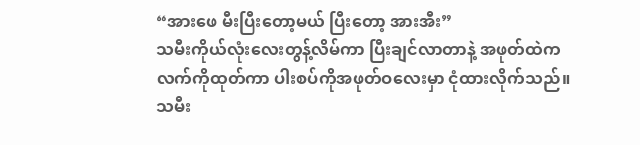“အားဖေ မီးပြီးတော့မယ် ပြီးတော့ အားအီး”
သမီးကိုယ်လုံးလေးတွန့်လိမ်ကာ ပြီးချင်လာတာနဲ့ အဖုတ်ထဲက
လက်ကိုထုတ်ကာ ပါးစပ်ကိုအဖုတ်ဝလေးမှာ ငုံထားလိုက်သည်။
သမီး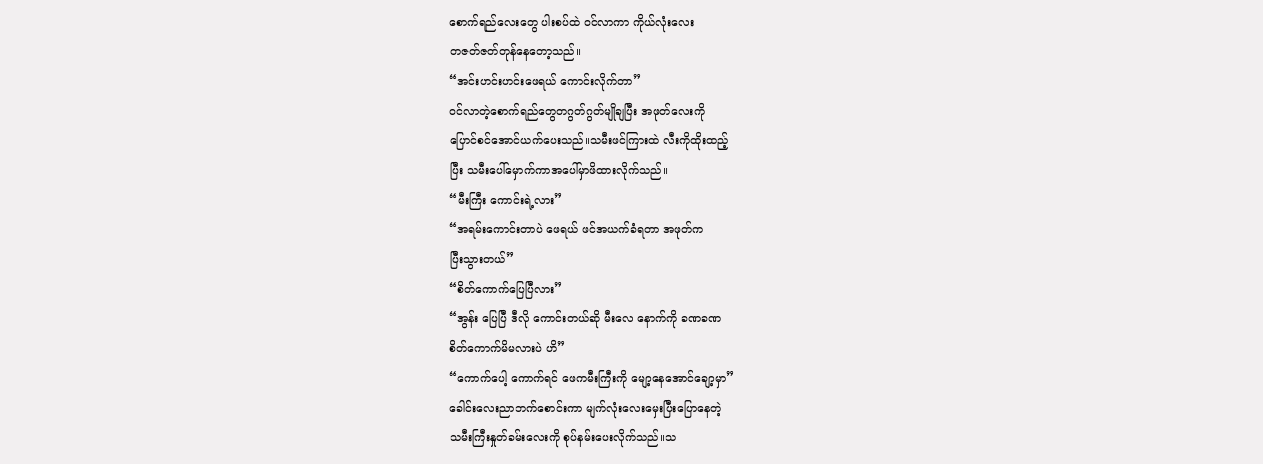စောက်ရည်လေးတွေ ပါးစပ်ထဲ ဝင်လာကာ ကိုယ်လုံးလေး
တဇတ်ဇတ်တုန်နေတော့သည်။
“အင်းဟင်းဟင်းဖေရယ် ကောင်းလိုက်တာ”
ဝင်လာတဲ့စောက်ရည်တွေတဂွတ်ဂွတ်မျိုချပြီး အဖုတ်လေးကို
ပြောင်စင်အောင်ယက်ပေးသည်။သမီးဖင်ကြားထဲ လီးကိုထိုးထည့်
ပြီး သမီးပေါ်မှောက်ကာအပေါ်မှာဖိထားလိုက်သည်။
“မီးကြီး ကောင်းရဲ့လား”
“အရမ်းကောင်းတာပဲ ဖေရယ် ဖင်အယက်ခံရတာ အဖုတ်က
ပြီးသွားတယ်”
“စိတ်ကောက်ပြေပြီလား”
“အွန်း ပြေပြီ ဒီလို ကောင်းတယ်ဆို မီးလေ နောက်ကို ခဏခဏ
စိတ်ကောက်မိမလားပဲ ဟိ”
“ကောက်ပေါ့ ကောက်ရင် ဖေကမီးကြီးကို မျော့နေအောင်ချော့မှာ”
ခေါင်းလေးညာဘက်စောင်းကာ မျက်လုံးလေးမှေးပြီးပြောနေတဲ့
သမီးကြီးနှုတ်ခမ်းလေးကို စုပ်နမ်းပေးလိုက်သည်။သ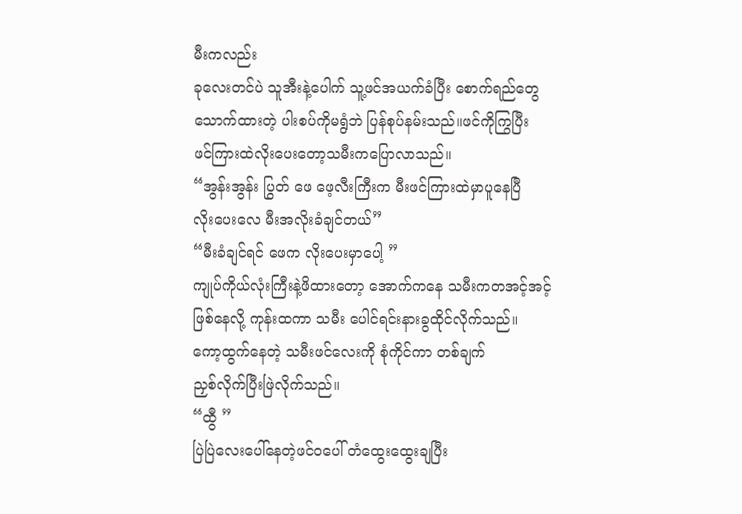မီးကလည်း
ခုလေးတင်ပဲ သူအီးနဲ့ပေါက် သူ့ဖင်အယက်ခံပြီး စောက်ရည်တွေ
သောက်ထားတဲ့ ပါးစပ်ကိုမရွံဘဲ ပြန်စုပ်နမ်းသည်။ဖင်ကိုကြွပြီး
ဖင်ကြားထဲလိုးပေးတော့သမီးကပြောလာသည်။
“အွန်းအွန်း ပြွတ် ဖေ ဖေ့လီးကြီးက မီးဖင်ကြားထဲမှာပူနေပြီ
လိုးပေးလေ မီးအလိုးခံချင်တယ်”
“မီးခံချင်ရင် ဖေက လိုးပေးမှာပေါ့ ”
ကျုပ်ကိုယ်လုံးကြီးနဲ့ဖိထားတော့ အောက်ကနေ သမီးကတအင့်အင့်
ဖြစ်နေလို့ ကုန်းထကာ သမီး ပေါင်ရင်းနားခွထိုင်လိုက်သည်။
ကော့ထွက်နေတဲ့ သမီးဖင်လေးကို စုံကိုင်ကာ တစ်ချက်
ညှစ်လိုက်ပြီးဖြဲလိုက်သည်။
“ထွီ ”
ပြဲပြဲလေးပေါ်နေတဲ့ဖင်ဝပေါ် တံထွေးထွေးချပြီး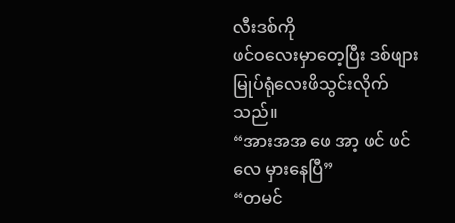လီးဒစ်ကို
ဖင်ဝလေးမှာတေ့ပြီး ဒစ်ဖျားမြုပ်ရုံလေးဖိသွင်းလိုက်သည်။
“အားအအ ဖေ အာ့ ဖင် ဖင်လေ မှားနေပြီ”
“တမင်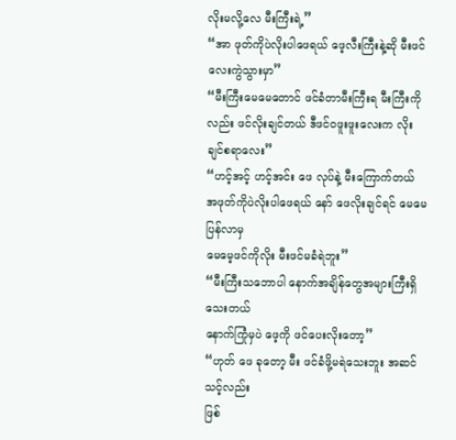လိုးမလို့လေ မီးကြီးရဲ့”
“အာ ဖုတ်ကိုပဲလိုးပါဖေရယ် ဖေ့လီးကြီးနဲ့ဆို မီးဖင်လေးကွဲသွားမှာ”
“မီးကြီးမေမေတောင် ဖင်ခံတာမီးကြီးရ မီးကြီးကိုလည်း ဖင်လိုးချင်တယ် ဒီဖင်ဝဖူးဖူးလေးက လိုးချင်စရာလေး”
“ဟင့်အင့် ဟင့်အင်း ဖေ လုပ်နဲ့ မီးကြောက်တယ် အဖုတ်ကိုပဲလိုးပါဖေရယ် နော် ဖေလိုးချင်ရင် မေမေပြန်လာမှ
မေမေ့ဖင်ကိုလိုး မီးဖင်မခံရဲဘူး”
“မီးကြီးသဘောပါ နောက်အချိန်တွေအများကြီးရှိသေးတယ်
နောက်ကြုံမှပဲ ဖေ့ကို ဖင်ပေးလိုးတော့”
“ဟုတ် ဖေ ခုတော့ မီး ဖင်ခံဖို့မရဲသေးဘူး အဆင်သင့်လည်း
ဖြစ်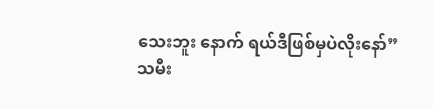သေးဘူး နောက် ရယ်ဒီဖြစ်မှပဲလိုးနော်”
သမီး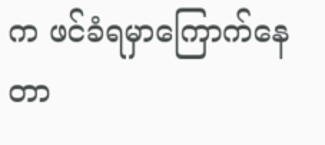က ဖင်ခံရမှာကြောက်နေတာ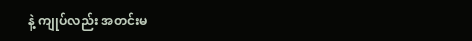နဲ့ ကျုပ်လည်း အတင်းမ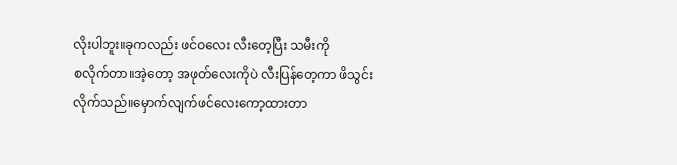လိုးပါဘူး။ခုကလည်း ဖင်ဝလေး လီးတေ့ပြီး သမီးကို
စလိုက်တာ။အဲ့တော့ အဖုတ်လေးကိုပဲ လီးပြန်တေ့ကာ ဖိသွင်း
လိုက်သည်။မှောက်လျက်ဖင်လေးကော့ထားတာ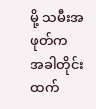မို့ သမီးအဖုတ်က
အခါတိုင်းထက်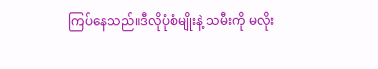ကြပ်နေသည်။ဒီလိုပုံစံမျိုးနဲ့ သမီးကို မလိုး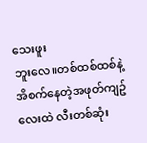သေးဖူး
ဘူးလေ။တစ်ထစ်ထစ်နဲ့ အိစက်နေတဲ့အဖုတ်ကျဥ်လေးထဲ လီးတစ်ဆုံး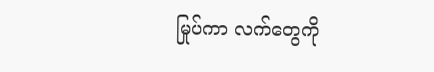မြုပ်ကာ လက်တွေကို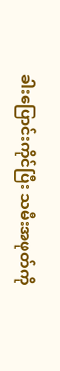ခါးပြောင်းကိုင်ပြီး သမီးအဖုတ်ကို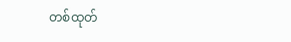တစ်ထုတ်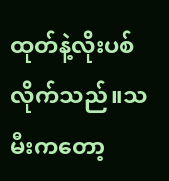ထုတ်နဲ့လိုးပစ်လိုက်သည်။သမီးကတော့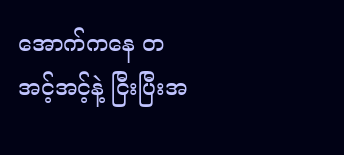အောက်ကနေ တအင့်အင့်နဲ့ ငြီးပြီးအ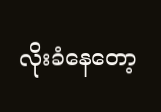လိုးခံနေတော့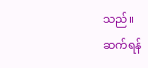သည်။
ဆက်ရန်